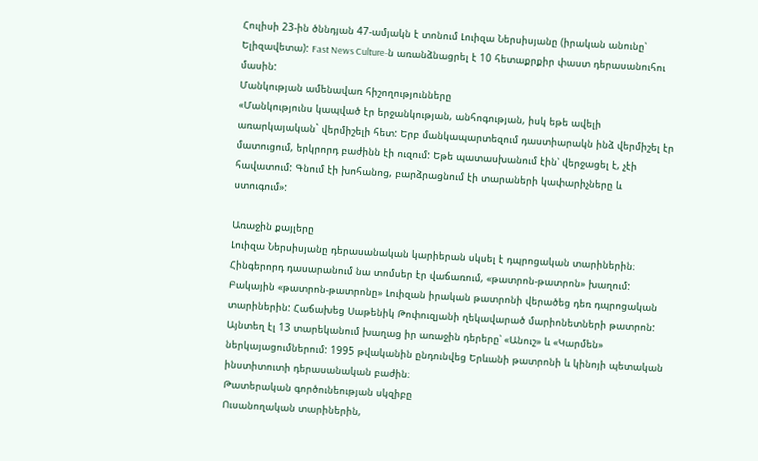Հուլիսի 23-ին ծննդյան 47-ամյակն է տոնում Լուիզա Ներսիսյանը (իրական անունը՝ Ելիզավետա): Fast News Culture-ն առանձնացրել է 10 հետաքրքիր փաստ դերասանուհու մասին:
Մանկության ամենավառ հիշողությունները
«Մանկությունս կապված էր երջանկության, անհոգության, իսկ եթե ավելի առարկայական` վերմիշելի հետ: Երբ մանկապարտեզում դաստիարակն ինձ վերմիշել էր մատուցում, երկրորդ բաժինն էի ուզում: Եթե պատասխանում էին՝ վերջացել է, չէի հավատում: Գնում էի խոհանոց, բարձրացնում էի տարաների կափարիչները և ստուգում»:

Առաջին քայլերը
Լուիզա Ներսիսյանը դերասանական կարիերան սկսել է դպրոցական տարիներին։ Հինգերորդ դասարանում նա տոմսեր էր վաճառում, «թատրոն-թատրոն» խաղում: Բակային «թատրոն-թատրոնը» Լուիզան իրական թատրոնի վերածեց դեռ դպրոցական տարիներին: Հաճախեց Սաթենիկ Թոփուզյանի ղեկավարած մարիոնետների թատրոն: Այնտեղ էլ 13 տարեկանում խաղաց իր առաջին դերերը՝ «Անուշ» և «Կարմեն» ներկայացումներում: 1995 թվականին ընդունվեց Երևանի թատրոնի և կինոյի պետական ինստիտուտի դերասանական բաժին։
Թատերական գործունեության սկզիբը
Ուսանողական տարիներին,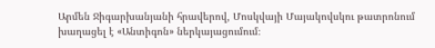Արմեն Ջիգարխանյանի հրավերով, Մոսկվայի Մայակովսկու թատրոնում խաղացել է «Անտիգոն» ներկայացումում։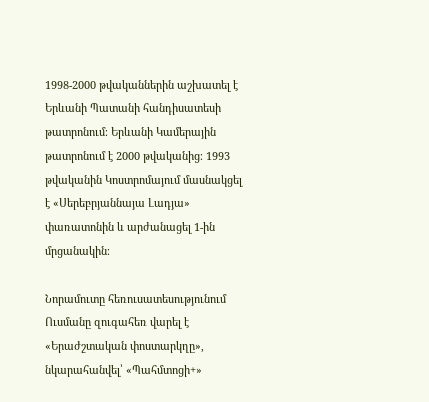1998-2000 թվականներին աշխատել է Երևանի Պատանի հանդիսատեսի թատրոնում։ Երևանի Կամերային թատրոնում է 2000 թվականից։ 1993 թվականին Կոստրոմայում մասնակցել է «Սերեբրյաննայա Լադյա» փառատոնին և արժանացել 1-ին մրցանակին։

Նորամուտը հեռուսատեսությունում
Ուսմանը զուգահեռ վարել է «Երաժշտական փոստարկղը», նկարահանվել՝ «Պահմտոցի+»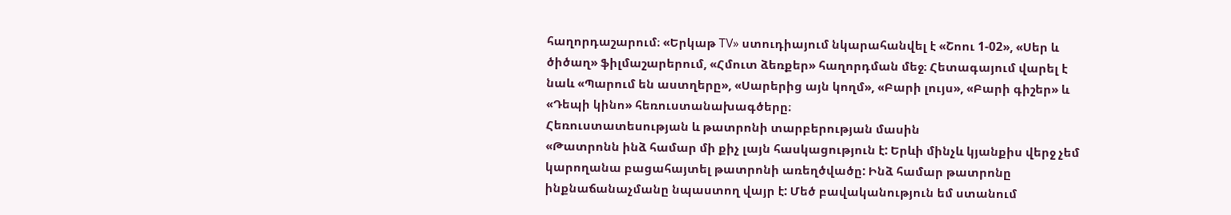հաղորդաշարում։ «Երկաթ TV» ստուդիայում նկարահանվել է «Շոու 1-02», «Սեր և ծիծաղ» ֆիլմաշարերում, «Հմուտ ձեռքեր» հաղորդման մեջ։ Հետագայում վարել է նաև «Պարում են աստղերը», «Սարերից այն կողմ», «Բարի լույս», «Բարի գիշեր» և «Դեպի կինո» հեռուստանախագծերը։
Հեռուստատեսության և թատրոնի տարբերության մասին
«Թատրոնն ինձ համար մի քիչ լայն հասկացություն է: Երևի մինչև կյանքիս վերջ չեմ կարողանա բացահայտել թատրոնի առեղծվածը: Ինձ համար թատրոնը ինքնաճանաչմանը նպաստող վայր է: Մեծ բավականություն եմ ստանում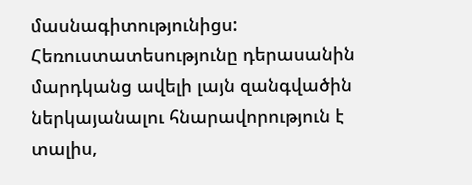մասնագիտությունիցս: Հեռուստատեսությունը դերասանին մարդկանց ավելի լայն զանգվածին ներկայանալու հնարավորություն է տալիս,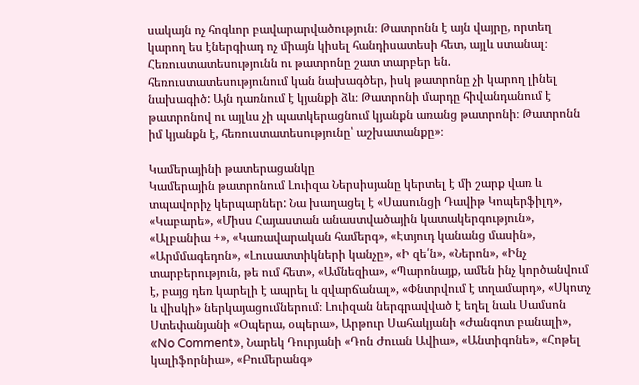սակայն ոչ հոգևոր բավարարվածություն։ Թատրոնն է այն վայրը, որտեղ կարող ես էներգիադ ոչ միայն կիսել հանդիսատեսի հետ, այլև ստանալ։ Հեռուստատեսությունն ու թատրոնը շատ տարբեր են. հեռուստատեսությունում կան նախագծեր, իսկ թատրոնը չի կարող լինել նախագիծ: Այն դառնում է կյանքի ձև։ Թատրոնի մարդը հիվանդանում է թատրոնով ու այլևս չի պատկերացնում կյանքն առանց թատրոնի։ Թատրոնն իմ կյանքն է, հեռուստատեսությունը՝ աշխատանքը»։

Կամերայինի թատերացանկը
Կամերային թատրոնում Լուիզա Ներսիսյանը կերտել է մի շարք վառ և տպավորիչ կերպարներ: Նա խաղացել է «Սասունցի Դավիթ Կոպերֆիլդ», «Կաբարե», «Միսս Հայաստան անաստվածային կատակերգություն», «Ալբանիա +», «Կառավարական համերգ», «Էտյուդ կանանց մասին», «Արմմագեդոն», «Լուսատտիկների կանչը», «Ի զե՛ն», «Ներոն», «Ինչ տարբերություն, թե ում հետ», «Ամնեզիա», «Պարոնայք, ամեն ինչ կործանվում է, բայց դեռ կարելի է ապրել և զվարճանալ», «Փնտրվում է տղամարդ», «Սկոտչ և վիսկի» ներկայացումներում։ Լուիզան ներգրավված է եղել նաև Սամսոն Ստեփանյանի «Օպերա, օպերա», Արթուր Սահակյանի «Ժանգոտ բանալի», «No Comment», Նարեկ Դուրյանի «Դոն Ժուան Ավիա», «Անտիգոնե», «Հոթել կալիֆորնիա», «Բումերանգ»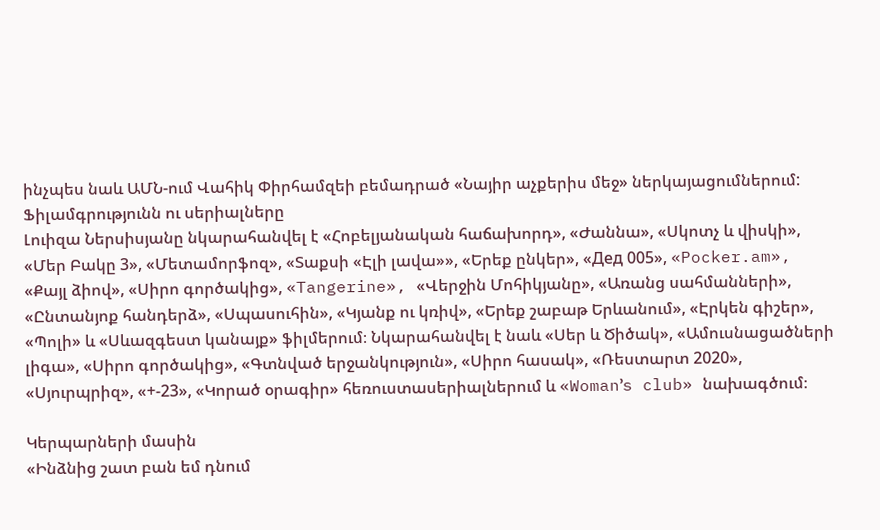ինչպես նաև ԱՄՆ-ում Վահիկ Փիրհամզեի բեմադրած «Նայիր աչքերիս մեջ» ներկայացումներում:
Ֆիլամգրությունն ու սերիալները
Լուիզա Ներսիսյանը նկարահանվել է «Հոբելյանական հաճախորդ», «Ժաննա», «Սկոտչ և վիսկի», «Մեր Բակը 3», «Մետամորֆոզ», «Տաքսի «Էլի լավա»», «Երեք ընկեր», «Дед 005», «Pocker.am», «Քայլ ձիով», «Սիրո գործակից», «Tangerine», «Վերջին Մոհիկյանը», «Առանց սահմանների», «Ընտանյոք հանդերձ», «Սպասուհին», «Կյանք ու կռիվ», «Երեք շաբաթ Երևանում», «Էրկեն գիշեր», «Պոլի» և «Սևազգեստ կանայք» ֆիլմերում։ Նկարահանվել է նաև «Սեր և Ծիծակ», «Ամուսնացածների լիգա», «Սիրո գործակից», «Գտնված երջանկություն», «Սիրո հասակ», «Ռեստարտ 2020», «Սյուրպրիզ», «+-23», «Կորած օրագիր» հեռուստասերիալներում և «Woman՚s club» նախագծում։

Կերպարների մասին
«Ինձնից շատ բան եմ դնում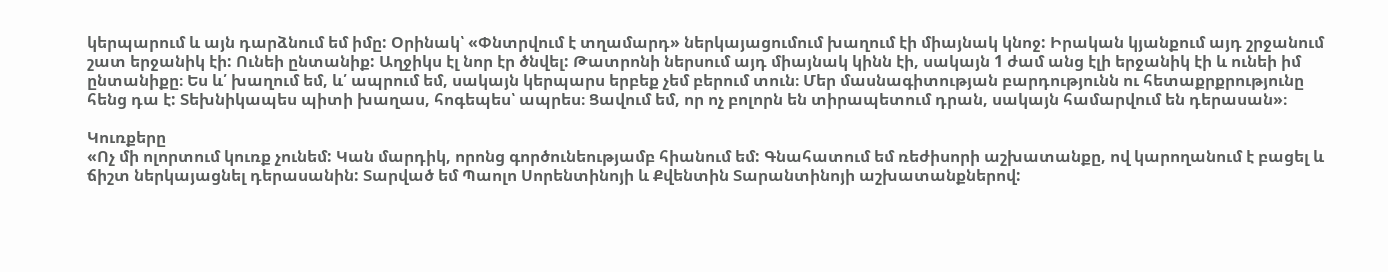կերպարում և այն դարձնում եմ իմը: Օրինակ՝ «Փնտրվում է տղամարդ» ներկայացումում խաղում էի միայնակ կնոջ: Իրական կյանքում այդ շրջանում շատ երջանիկ էի: Ունեի ընտանիք: Աղջիկս էլ նոր էր ծնվել: Թատրոնի ներսում այդ միայնակ կինն էի, սակայն 1 ժամ անց էլի երջանիկ էի և ունեի իմ ընտանիքը։ Ես և՛ խաղում եմ, և՛ ապրում եմ, սակայն կերպարս երբեք չեմ բերում տուն։ Մեր մասնագիտության բարդությունն ու հետաքրքրությունը հենց դա է: Տեխնիկապես պիտի խաղաս, հոգեպես՝ ապրես։ Ցավում եմ, որ ոչ բոլորն են տիրապետում դրան, սակայն համարվում են դերասան»։

Կուռքերը
«Ոչ մի ոլորտում կուռք չունեմ: Կան մարդիկ, որոնց գործունեությամբ հիանում եմ: Գնահատում եմ ռեժիսորի աշխատանքը, ով կարողանում է բացել և ճիշտ ներկայացնել դերասանին: Տարված եմ Պաոլո Սորենտինոյի և Քվենտին Տարանտինոյի աշխատանքներով: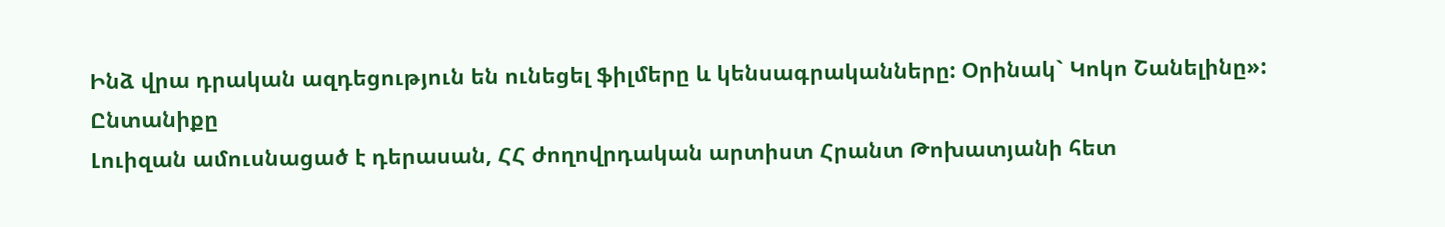Ինձ վրա դրական ազդեցություն են ունեցել ֆիլմերը և կենսագրականները: Օրինակ` Կոկո Շանելինը»:
Ընտանիքը
Լուիզան ամուսնացած է դերասան, ՀՀ ժողովրդական արտիստ Հրանտ Թոխատյանի հետ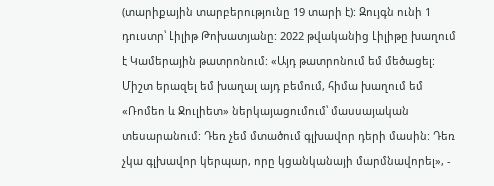(տարիքային տարբերությունը 19 տարի է): Զույգն ունի 1 դուստր՝ Լիլիթ Թոխատյանը: 2022 թվականից Լիլիթը խաղում է Կամերային թատրոնում: «Այդ թատրոնում եմ մեծացել: Միշտ երազել եմ խաղալ այդ բեմում, հիմա խաղում եմ «Ռոմեո և Ջուլիետ» ներկայացումում՝ մասսայական տեսարանում: Դեռ չեմ մտածում գլխավոր դերի մասին: Դեռ չկա գլխավոր կերպար, որը կցանկանայի մարմնավորել», -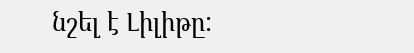նշել է Լիլիթը: